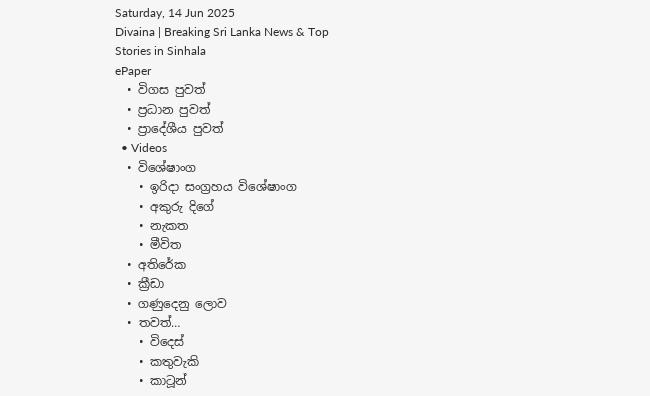Saturday, 14 Jun 2025
Divaina | Breaking Sri Lanka News & Top Stories in Sinhala
ePaper
  • විගස පුවත්
  • ප්‍රධාන පුවත්
  • ප්‍රාදේශීය පුවත්
  • Videos
  • විශේෂාංග
    • ඉරිදා සංග්‍රහය විශේෂාංග
    • අකුරු දිගේ
    • නැකත
    • මීවිත
  • අතිරේක
  • ක්‍රීඩා
  • ගණුදෙනු ලොව
  • තවත්…
    • විදෙස්
    • කතුවැකි
    • කාටූන්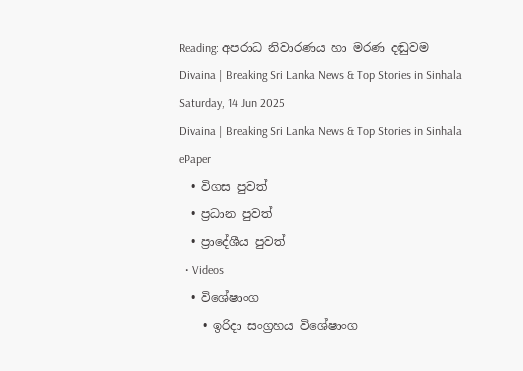Reading: අපරාධ නිවාරණය හා මරණ දඬුවම
Divaina | Breaking Sri Lanka News & Top Stories in Sinhala
Saturday, 14 Jun 2025
Divaina | Breaking Sri Lanka News & Top Stories in Sinhala
ePaper
  • විගස පුවත්
  • ප්‍රධාන පුවත්
  • ප්‍රාදේශීය පුවත්
  • Videos
  • විශේෂාංග
    • ඉරිදා සංග්‍රහය විශේෂාංග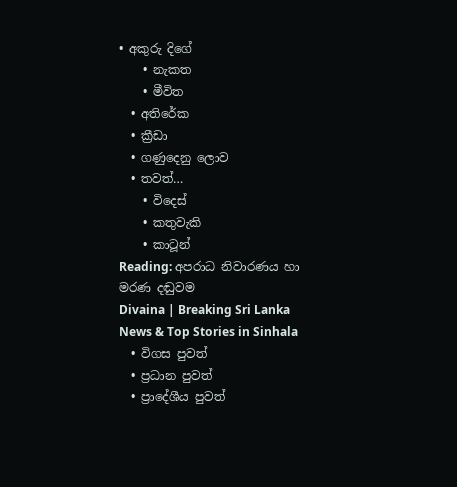• අකුරු දිගේ
    • නැකත
    • මීවිත
  • අතිරේක
  • ක්‍රීඩා
  • ගණුදෙනු ලොව
  • තවත්…
    • විදෙස්
    • කතුවැකි
    • කාටූන්
Reading: අපරාධ නිවාරණය හා මරණ දඬුවම
Divaina | Breaking Sri Lanka News & Top Stories in Sinhala
  • විගස පුවත්
  • ප්‍රධාන පුවත්
  • ප්‍රාදේශීය පුවත්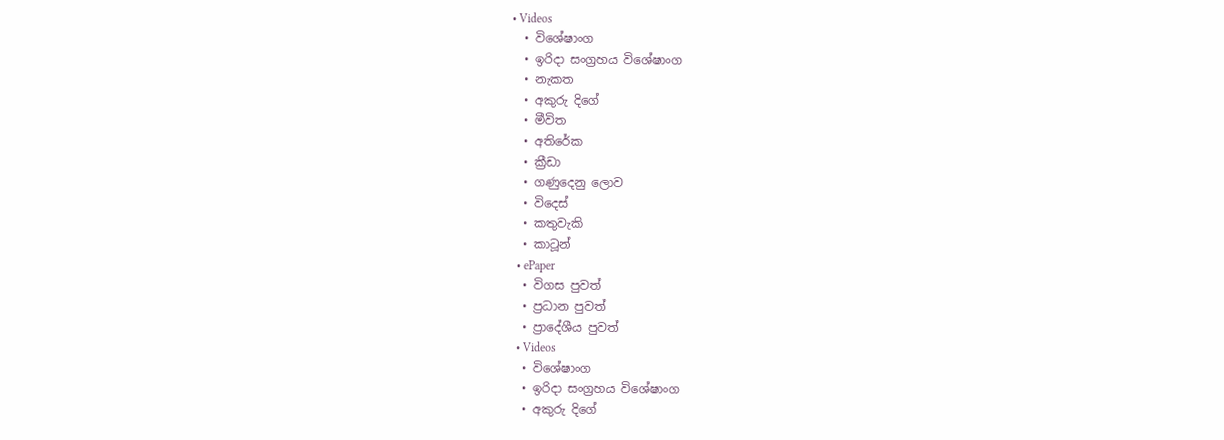• Videos
  • විශේෂාංග
  • ඉරිදා සංග්‍රහය විශේෂාංග
  • නැකත
  • අකුරු දිගේ
  • මීවිත
  • අතිරේක
  • ක්‍රීඩා
  • ගණුදෙනු ලොව
  • විදෙස්
  • කතුවැකි
  • කාටූන්
  • ePaper
  • විගස පුවත්
  • ප්‍රධාන පුවත්
  • ප්‍රාදේශීය පුවත්
  • Videos
  • විශේෂාංග
  • ඉරිදා සංග්‍රහය විශේෂාංග
  • අකුරු දිගේ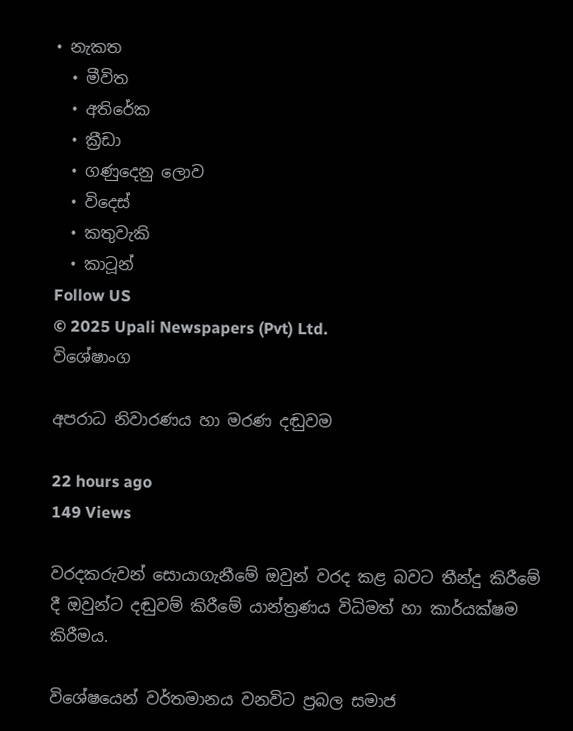• නැකත
  • මීවිත
  • අතිරේක
  • ක්‍රීඩා
  • ගණුදෙනු ලොව
  • විදෙස්
  • කතුවැකි
  • කාටූන්
Follow US
© 2025 Upali Newspapers (Pvt) Ltd.
විශේෂාංග

අපරාධ නිවාරණය හා මරණ දඬුවම

22 hours ago
149 Views

වරදකරුවන් සොයාගැනීමේ ඔවුන් වරද කළ බවට තීන්දු කිරීමේ දී ඔවුන්ට දඬුවම් කිරීමේ යාන්ත්‍රණය විධිමත් හා කාර්යක්ෂම කිරීමය.

විශේෂයෙන් වර්තමානය වනවිට ප්‍රබල සමාජ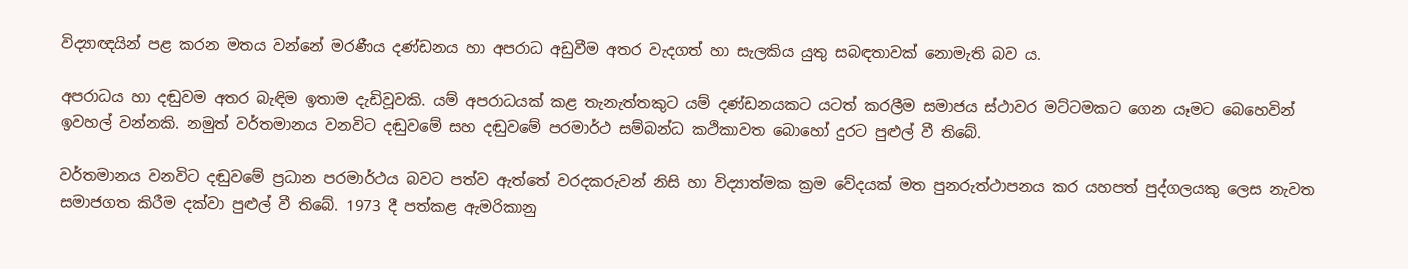විද්‍යාඥයින් පළ කරන මතය වන්නේ මරණීය දණ්ඩනය හා අපරාධ අඩුවීම අතර වැදගත් හා සැලකිය යුතු සබඳතාවක් නොමැති බව ය.

අපරාධය හා දඬුවම අතර බැඳිම ඉතාම දැඩිවූවකි. යම් අපරාධයක් කළ තැනැත්තකුට යම් දණ්ඩනයකට යටත් කරලීම සමාජය ස්ථාවර මට්ටමකට ගෙන යෑමට බෙහෙවින් ඉවහල් වන්නකි. නමුත් වර්තමානය වනවිට දඬුවමේ සහ දඬුවමේ පරමාර්ථ සම්බන්ධ කථිකාවත බොහෝ දුරට පුළුල් වී තිබේ.

වර්තමානය වනවිට දඬුවමේ ප්‍රධාන පරමාර්ථය බවට පත්ව ඇත්තේ වරදකරුවන් නිසි හා විද්‍යාත්මක ක්‍රම වේදයක් මත පුනරුත්ථාපනය කර යහපත් පුද්ගලයකු ලෙස නැවත සමාජගත කිරීම දක්වා පුළුල් වී තිබේ. 1973 දී පත්කළ ඇමරිකානු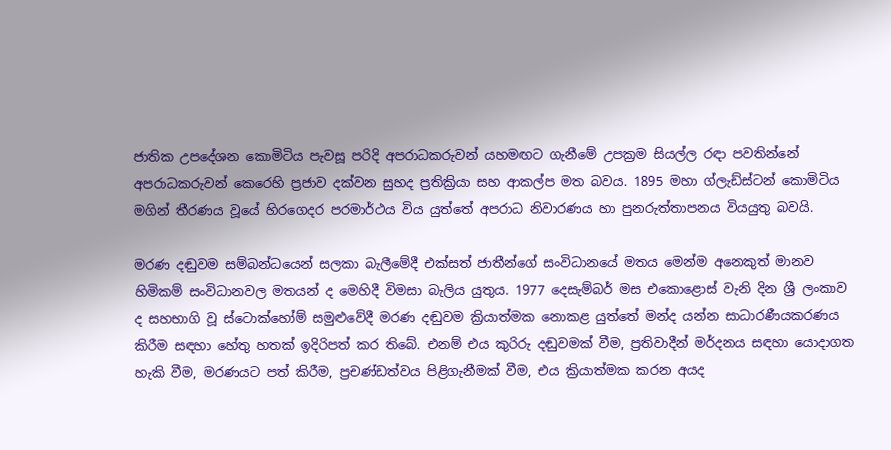ජාතික උපදේශන කොමිටිය පැවසූ පරිදි අපරාධකරුවන් යහමඟට ගැනීමේ උපක්‍රම සියල්ල රඳා පවතින්නේ අපරාධකරුවන් කෙරෙහි ප්‍රජාව දක්වන සුහද ප්‍රතික්‍රියා සහ ආකල්ප මත බවය. 1895 මහා ග්ලැඩ්ස්ටන් කොමිටිය මගින් තීරණය වූයේ හිරගෙදර පරමාර්ථය විය යුත්තේ අපරාධ නිවාරණය හා පුනරුත්තාපනය වියයුතු බවයි.

මරණ දඬුවම සම්බන්ධයෙන් සලකා බැලීමේදී එක්සත් ජාතීන්ගේ සංවිධානයේ මතය මෙන්ම අනෙකුත් මානව හිමිකම් සංවිධානවල මතයන් ද මෙහිදී විමසා බැලිය යුතුය. 1977 දෙසැම්බර් මස එකොළොස් වැනි දින ශ්‍රී ලංකාව ද සහභාගි වූ ස්ටොක්හෝම් සමුළුවේදී මරණ දඬුවම ක්‍රියාත්මක නොකළ යුත්තේ මන්ද යන්න සාධාරණීයකරණය කිරීම සඳහා හේතු හතක් ඉදිරිපත් කර තිබේ. එනම් එය කුරිරු දඬුවමක් වීම, ප්‍රතිවාදීන් මර්දනය සඳහා යොදාගත හැකි වීම, මරණයට පත් කිරීම, ප්‍රචණ්ඩත්වය පිළිගැනීමක් වීම, එය ක්‍රියාත්මක කරන අයද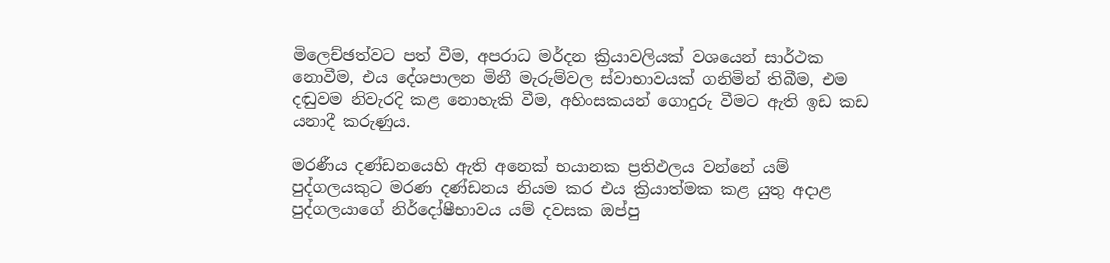මිලෙච්ඡත්වට පත් වීම, අපරාධ මර්දන ක්‍රියාවලියක් වශයෙන් සාර්ථක නොවීම, එය දේශපාලන මිනී මැරුම්වල ස්වාභාවයක් ගනිමින් තිබීම, එම දඬුවම නිවැරදි කළ නොහැකි වීම, අහිංසකයන් ගොදුරු වීමට ඇති ඉඩ කඩ යනාදී කරුණුය.

මරණීය දණ්ඩනයෙහි ඇති අනෙක් භයානක ප්‍රතිඵලය වන්නේ යම් පුද්ගලයකුට මරණ දණ්ඩනය නියම කර එය ක්‍රියාත්මක කළ යුතු අදාළ පුද්ගලයාගේ නිර්දෝෂීභාවය යම් දවසක ඔප්පු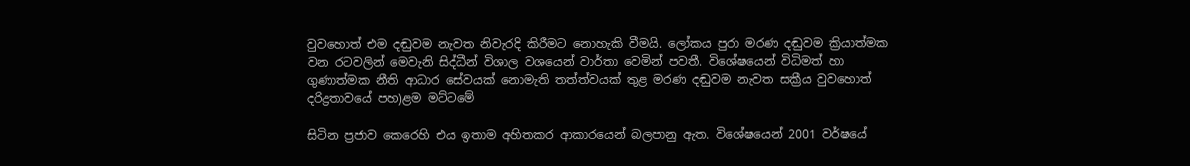වුවහොත් එම දඬුවම නැවත නිවැරදි කිරීමට නොහැකි වීමයි. ලෝකය පුරා මරණ දඬුවම ක්‍රියාත්මක වන රටවලින් මෙවැනි සිද්ධීන් විශාල වශයෙන් වාර්තා වෙමින් පවතී. විශේෂයෙන් විධිමත් හා ගුණාත්මක නීති ආධාර සේවයක් නොමැති තත්ත්වයක් තුළ මරණ දඬුවම නැවත සක්‍රීය වුවහොත් දරිද්‍රතාවයේ පහ)ළම මට්ටමේ

සිටින ප්‍රජාව කෙරෙහි එය ඉතාම අහිතකර ආකාරයෙන් බලපානු ඇත. විශේෂයෙන් 2001 වර්ෂයේ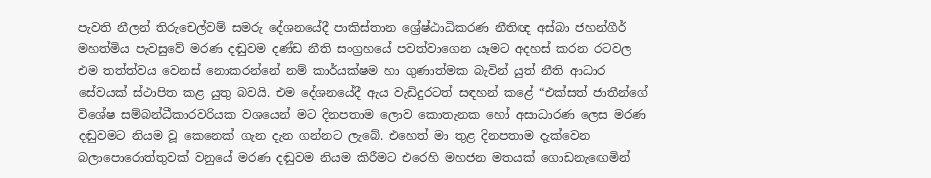පැවති නීලන් තිරුචෙල්වම් සමරු දේශනයේදී පාකිස්තාන ශ්‍රේෂ්ඨාධිකරණ නීතිඥ අස්බා ජහන්ගීර් මහත්මිය පැවසුවේ මරණ දඬුවම දණ්ඩ නීති සංග්‍රහයේ පවත්වාගෙන යෑමට අදහස් කරන රටවල එම තත්ත්වය වෙනස් නොකරන්නේ නම් කාර්යක්ෂම හා ගුණාත්මක බැවින් යුත් නීති ආධාර සේවයක් ස්ථාපිත කළ යුතු බවයි. එම දේශනයේදී ඇය වැඩිදුරටත් සඳහන් කළේ “එක්සත් ජාතීන්ගේ විශේෂ සම්බන්ධීකාරවරියක වශයෙන් මට දිනපතාම ලොව කොතැනක හෝ අසාධාරණ ලෙස මරණ දඬුවමට නියම වූ කෙනෙක් ගැන දැන ගන්නට ලැබේ. එහෙත් මා තුළ දිනපතාම දැක්වෙන බලාපොරොත්තුවක් වනුයේ මරණ දඬුවම නියම කිරීමට එරෙහි මහජන මතයක් ගොඩනැඟෙමින්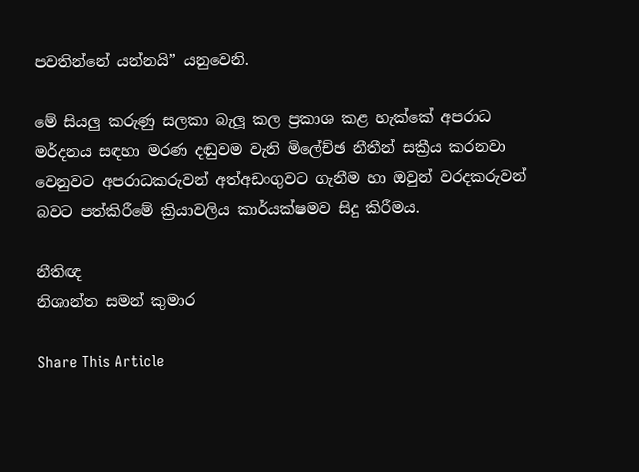පවතින්නේ යන්නයි” යනුවෙනි.

මේ සියලු කරුණු සලකා බැලූ කල ප්‍රකාශ කළ හැක්කේ අපරාධ මර්දනය සඳහා මරණ දඬුවම වැනි මිලේච්ඡ නීතීන් සක්‍රීය කරනවා වෙනුවට අපරාධකරුවන් අත්අඩංගුවට ගැනීම හා ඔවුන් වරදකරුවන් බවට පත්කිරීමේ ක්‍රියාවලිය කාර්යක්ෂමව සිදු කිරීමය.

නීතිඥ
නිශාන්ත සමන් කුමාර

Share This Article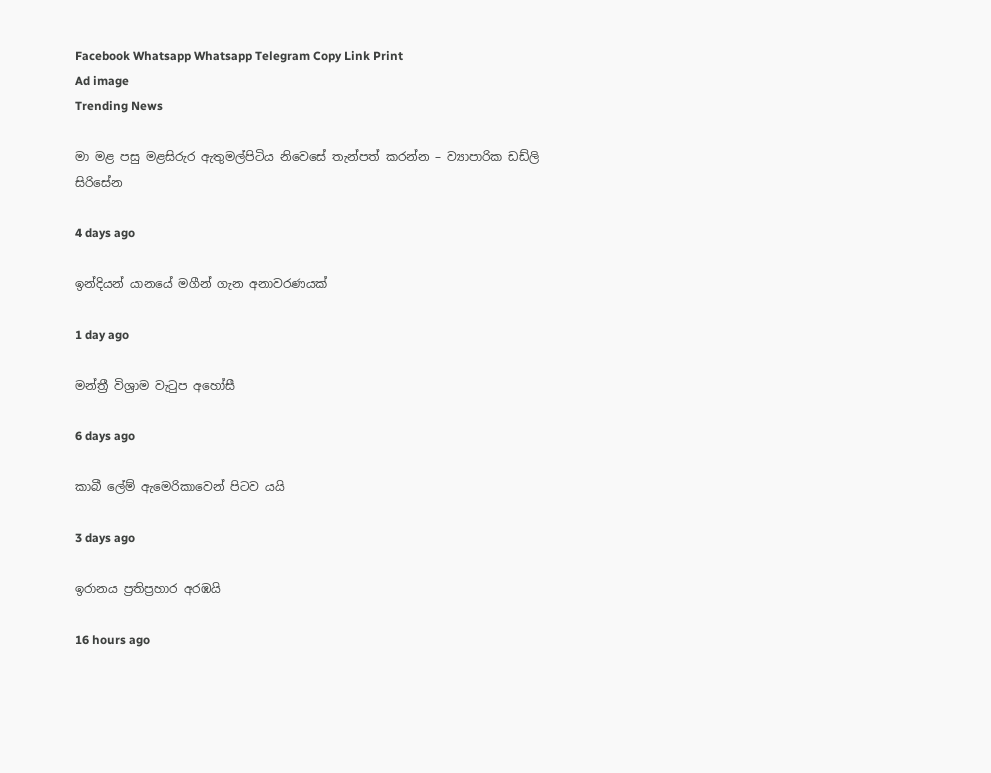Facebook Whatsapp Whatsapp Telegram Copy Link Print
Ad image
Trending News

මා මළ පසු මළසිරුර ඇතුමල්පිටිය නිවෙසේ තැන්පත් කරන්න – ව්‍යාපාරික ඩඩ්ලි සිරිසේන

4 days ago

ඉන්දියන් යානයේ මගීන් ගැන අනාවරණයක්

1 day ago

මන්ත්‍රී විශ්‍රාම වැටුප අහෝසී

6 days ago

කාබී ලේම් ඇමෙරිකාවෙන් පිටව යයි

3 days ago

ඉරානය ප්‍රතිප්‍රහාර අරඹයි

16 hours ago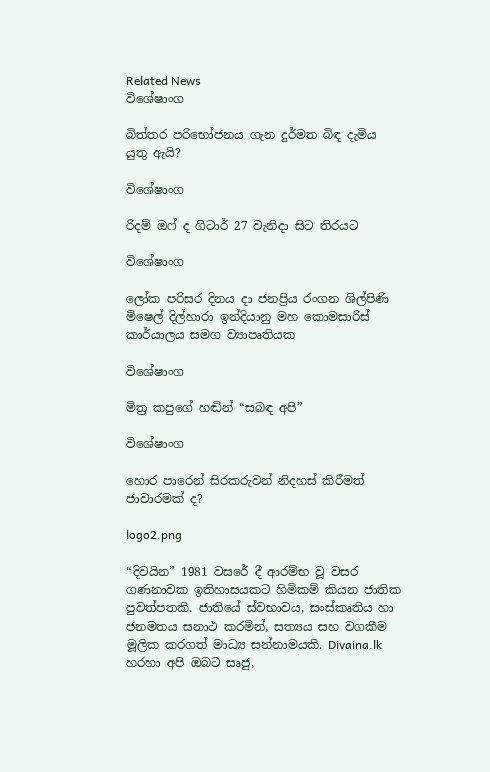Related News
විශේෂාංග

බිත්තර පරිභෝජනය ගැන දුර්මත බිඳ දැමිය යුතු ඇයි?

විශේෂාංග

රිදම් ඔෆ් ද ගිටාර් 27 වැනිදා සිට තිරයට

විශේෂාංග

ලෝක පරිසර දිනය දා ජනප්‍රිය රංගන ශිල්පිණි මිෂෙල් දිල්හාරා ඉන්දියානු මහ කොමසාරිස් කාර්යාලය සමග ව්‍යාපෘතියක

විශේෂාංග

මිත්‍ර කපුගේ හඬින් “සබඳ අපි”

විශේෂාංග

හොර පාරෙන් සිරකරුවන් නිදහස් කිරීමත් ජාවාරමක් ද?

logo2.png

“දිවයින” 1981 වසරේ දී ආරම්භ වූ වසර ගණනාවක ඉතිහාසයකට හිමිකම් කියන ජාතික පුවත්පතකි. ජාතියේ ස්වභාවය, සංස්කෘතිය හා ජනමතය සනාථ කරමින්, සත්‍යය සහ වගකීම මූලික කරගත් මාධ්‍ය සන්නාමයකි. Divaina.lk හරහා අපි ඔබට සෘජු,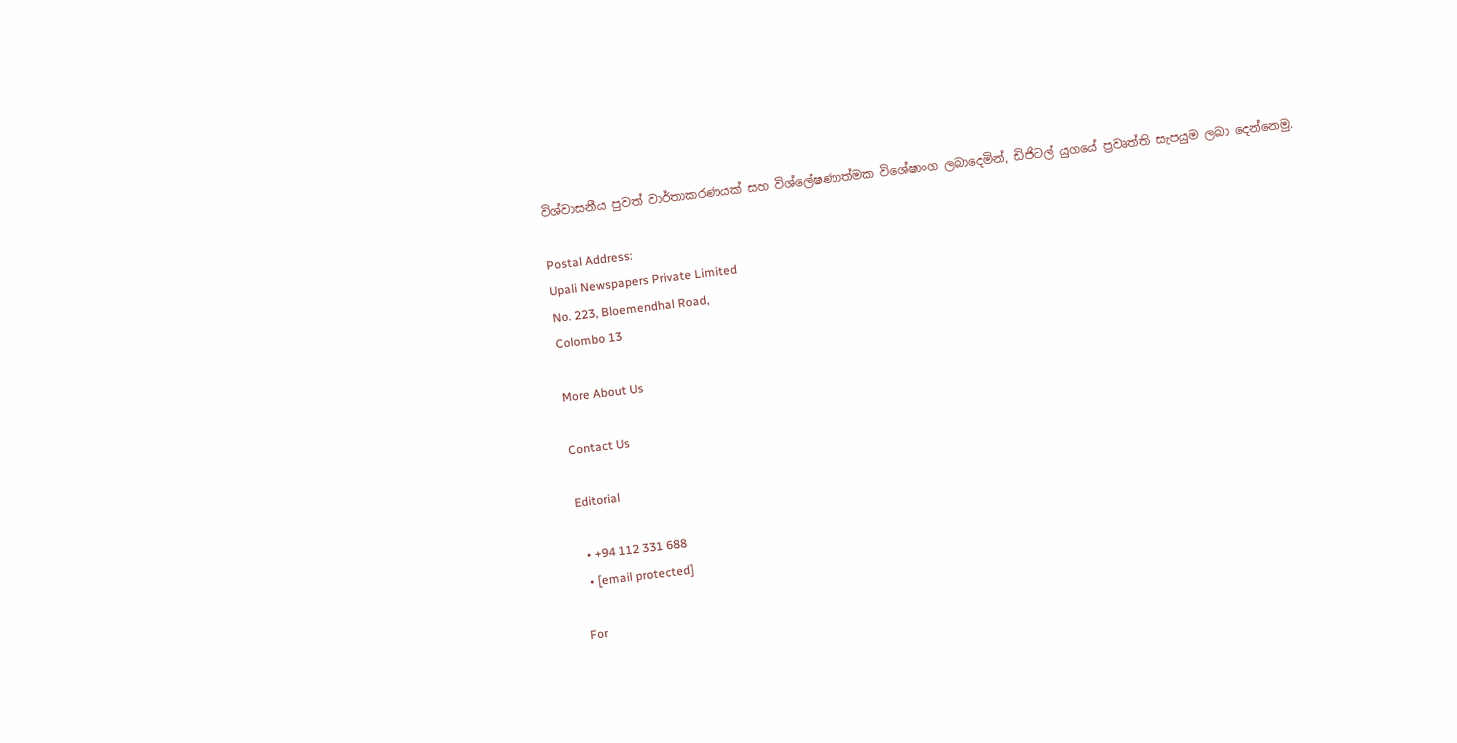විශ්වාසනීය පුවත් වාර්තාකරණයක් සහ විශ්ලේෂණාත්මක විශේෂාංග ලබාදෙමින්, ඩිජිටල් යුගයේ ප්‍රවෘත්ති සැපයුම ලබා දෙන්නෙමු.

Postal Address:
Upali Newspapers Private Limited
No. 223, Bloemendhal Road,
Colombo 13

More About Us

Contact Us

Editorial

  • +94 112 331 688
  • [email protected]

For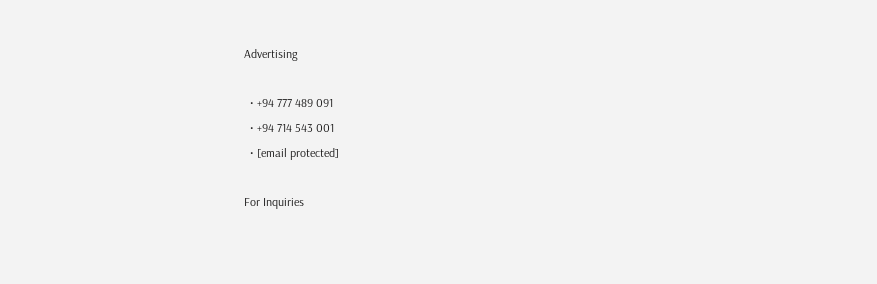Advertising

  • +94 777 489 091
  • +94 714 543 001
  • [email protected]

For Inquiries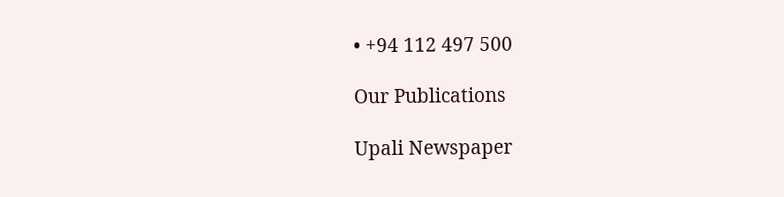• +94 112 497 500

Our Publications

Upali Newspaper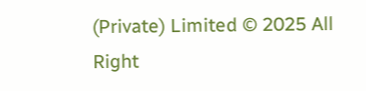(Private) Limited © 2025 All Right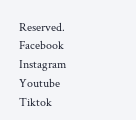Reserved.
Facebook Instagram Youtube Tiktok